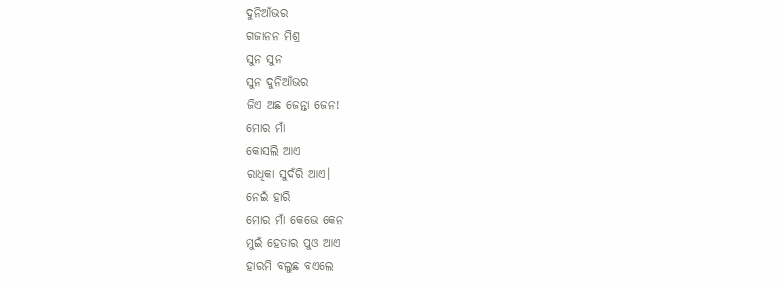ଦୁନିଆଁଭର
ଗଜାନନ ମିଶ୍ର
ସୁନ ସୁନ
ସୁନ ଦୁନିଆଁଭର
ଜିଏ ଅଛ ଜେନ୍ତା ଜେନ!
ମୋର ମାଁ
କୋସଲି ଆଏ
ରାଧିକା ସୁଦଁରି ଆଏ।
ନେଇଁ ହାରି
ମୋର ମାଁ କେଭେ କେନ
ମୁଇଁ ହେତାର ପୁଓ ଆଏ
ହାରମି ବଲୁଛ ବଏଲେ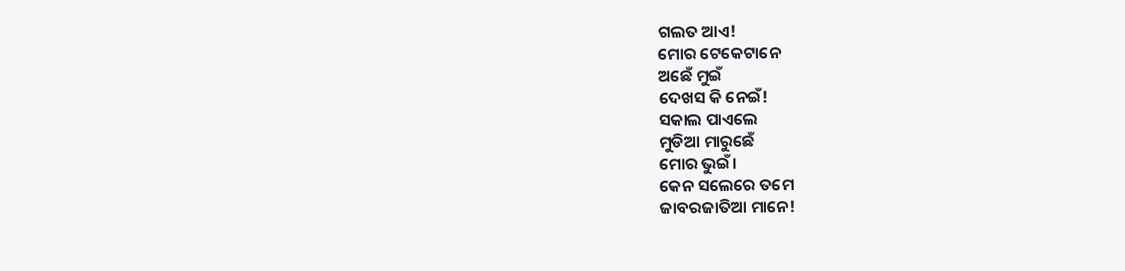ଗଲତ ଆଏ!
ମୋର ଟେକେଟାନେ
ଅଛେଁ ମୁଇଁ
ଦେଖସ କି ନେଇଁ!
ସକାଲ ପାଏଲେ
ମୁଡିଆ ମାରୁଛେଁ
ମୋର ଭୁଇଁ।
କେନ ସଲେରେ ତମେ
ଜାବରଜାତିଆ ମାନେ!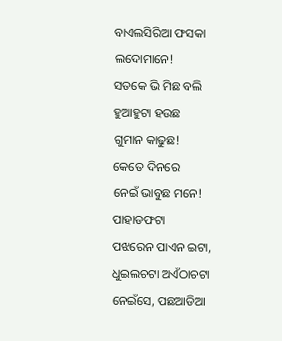ବାଏଲସିରିଆ ଫସକା
ଲଦୋମାନେ!
ସତକେ ଭି ମିଛ ବଲି
ହୁଆହୁଟା ହଉଛ
ଗୁମାନ କାଢୁଛ!
କେତେ ଦିନରେ
ନେଇଁ ଭାବୁଛ ମନେ!
ପାହାଡଫଟା
ପଝରେନ ପାଏନ ଇଟା,
ଧୁଇଲଚଟା ଅଏଁଠାଚଟା
ନେଇଁସେ, ପଛଆଡିଆ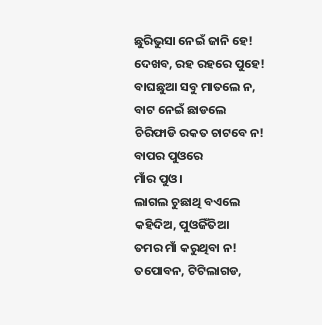ଛୁରିଭୁସା ନେଇଁ ଜାନି ହେ!
ଦେଖବ, ରହ ରହରେ ପୁହେ!
ବାଘଛୁଆ ସବୁ ମାତଲେ ନ,
ବାଟ ନେଇଁ ଛାଡଲେ
ଚିରିଫାଡି ରକତ ଚାଟବେ ନ!
ବାପର ପୁଓରେ
ମାଁର ପୁଓ।
ଲାଗଲ ଚୁଛାଥି ବଏଲେ
କହିଦିଅ, ପୁଓଜିଁତିଆ
ତମର ମାଁ କରୁଥିବା ନ!
ତପୋବନ, ଟିଟିଲାଗଡ,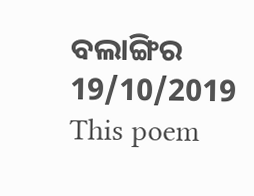ବଲାଙ୍ଗିର
19/10/2019
This poem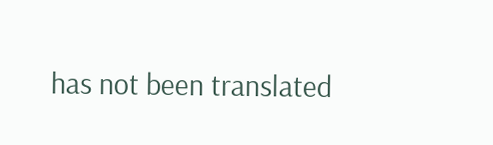has not been translated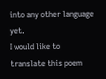into any other language yet.
I would like to translate this poem